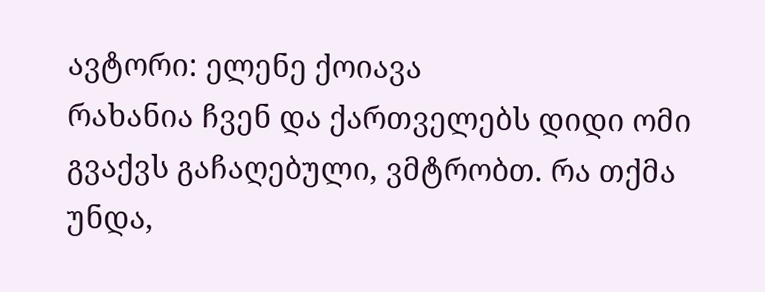ავტორი: ელენე ქოიავა
რახანია ჩვენ და ქართველებს დიდი ომი გვაქვს გაჩაღებული, ვმტრობთ. რა თქმა უნდა,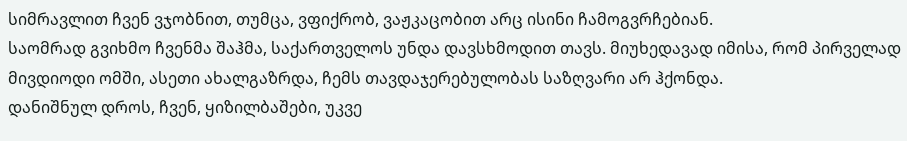სიმრავლით ჩვენ ვჯობნით, თუმცა, ვფიქრობ, ვაჟკაცობით არც ისინი ჩამოგვრჩებიან.
საომრად გვიხმო ჩვენმა შაჰმა, საქართველოს უნდა დავსხმოდით თავს. მიუხედავად იმისა, რომ პირველად მივდიოდი ომში, ასეთი ახალგაზრდა, ჩემს თავდაჯერებულობას საზღვარი არ ჰქონდა.
დანიშნულ დროს, ჩვენ, ყიზილბაშები, უკვე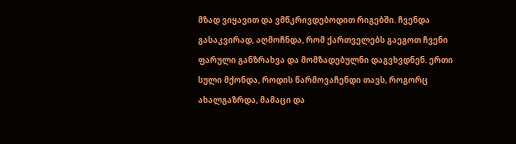მზად ვიყავით და ვმწკრივდებოდით რიგებში. ჩვენდა გასაკვირად, აღმოჩნდა, რომ ქართველებს გაეგოთ ჩვენი ფარული განზრახვა და მომზადებულნი დაგვხვდნენ. ერთი სული მქონდა, როდის წარმოვაჩენდი თავს, როგორც ახალგაზრდა, მამაცი და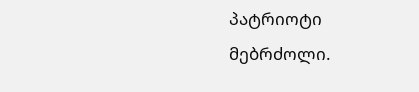პატრიოტი მებრძოლი.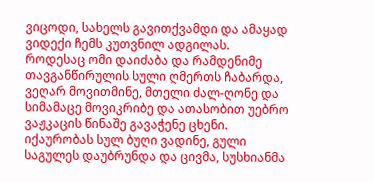ვიცოდი, სახელს გავითქვამდი და ამაყად ვიდექი ჩემს კუთვნილ ადგილას.
როდესაც ომი დაიძაბა და რამდენიმე თავგანწირულის სული ღმერთს ჩაბარდა, ვეღარ მოვითმინე, მთელი ძალ-ღონე და სიმამაცე მოვიკრიბე და ათასობით უებრო ვაჟკაცის წინაშე გავაჭენე ცხენი. იქაურობას სულ ბუღი ვადინე, გული საგულეს დაუბრუნდა და ცივმა, სუსხიანმა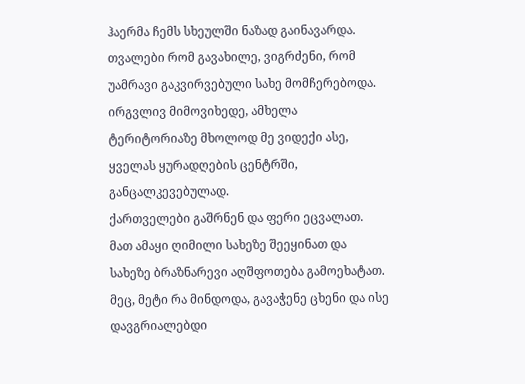ჰაერმა ჩემს სხეულში ნაზად გაინავარდა. თვალები რომ გავახილე, ვიგრძენი, რომ უამრავი გაკვირვებული სახე მომჩერებოდა. ირგვლივ მიმოვიხედე, ამხელა ტერიტორიაზე მხოლოდ მე ვიდექი ასე, ყველას ყურადღების ცენტრში, განცალკევებულად.
ქართველები გაშრნენ და ფერი ეცვალათ. მათ ამაყი ღიმილი სახეზე შეეყინათ და სახეზე ბრაზნარევი აღშფოთება გამოეხატათ. მეც, მეტი რა მინდოდა, გავაჭენე ცხენი და ისე დავგრიალებდი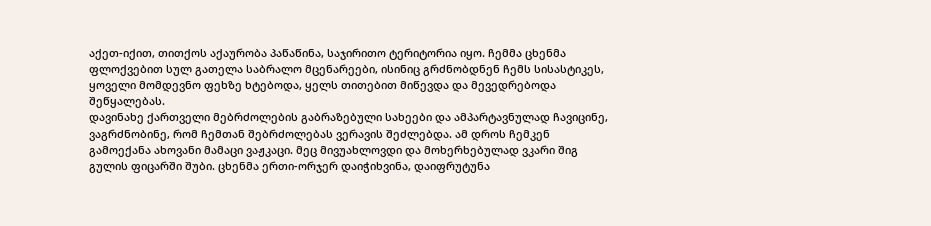აქეთ-იქით, თითქოს აქაურობა პაწაწინა, საჯირითო ტერიტორია იყო. ჩემმა ცხენმა ფლოქვებით სულ გათელა საბრალო მცენარეები, ისინიც გრძნობდნენ ჩემს სისასტიკეს, ყოველი მომდევნო ფეხზე ხტებოდა, ყელს თითებით მიწევდა და მევედრებოდა შეწყალებას.
დავინახე ქართველი მებრძოლების გაბრაზებული სახეები და ამპარტავნულად ჩავიცინე, ვაგრძნობინე, რომ ჩემთან შებრძოლებას ვერავის შეძლებდა. ამ დროს ჩემკენ გამოექანა ახოვანი მამაცი ვაჟკაცი. მეც მივუახლოვდი და მოხერხებულად ვკარი შიგ გულის ფიცარში შუბი. ცხენმა ერთი-ორჯერ დაიჭიხვინა, დაიფრუტუნა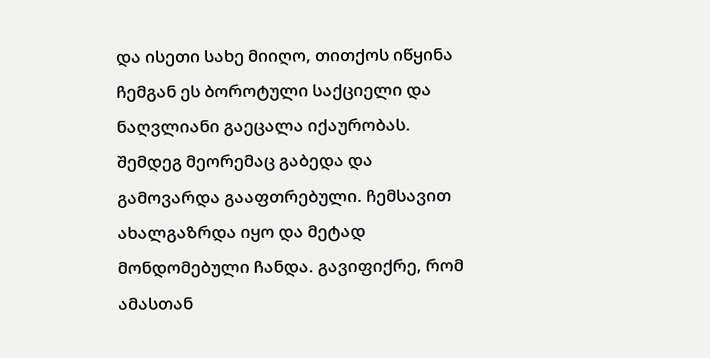და ისეთი სახე მიიღო, თითქოს იწყინა ჩემგან ეს ბოროტული საქციელი და ნაღვლიანი გაეცალა იქაურობას.
შემდეგ მეორემაც გაბედა და გამოვარდა გააფთრებული. ჩემსავით ახალგაზრდა იყო და მეტად მონდომებული ჩანდა. გავიფიქრე, რომ ამასთან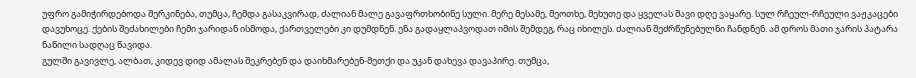უფრო გამიჭირდებოდა შერკინება, თუმცა, ჩემდა გასაკვირად, ძალიან მალე გავაფრთხობინე სული. მერე მესამე, მეოთხე, მეხუთე და ყველას შავი დღე ვაყარე. სულ რჩეულ-რჩეული ვაჟკაცები დავუხოცე. ქების შეძახილები ჩემი ჯარიდან ისმოდა, ქართველები კი დუმდნენ. ენა გადაყლაპვოდათ იმის შემდეგ, რაც იხილეს. ძალიან შეძრწუნებულნი ჩანდნენ. ამ დროს მათი ჯარის პატარა ნაწილი სადღაც წავიდა.
გულში გავივლე, ალბათ, კიდევ დიდ ამალას შეკრებენ და დაიხმარებენ-მეთქი და უკან დახევა დავაპირე. თუმცა,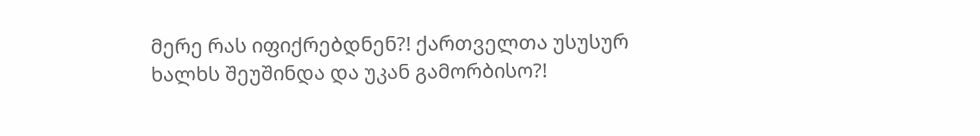მერე რას იფიქრებდნენ?! ქართველთა უსუსურ ხალხს შეუშინდა და უკან გამორბისო?!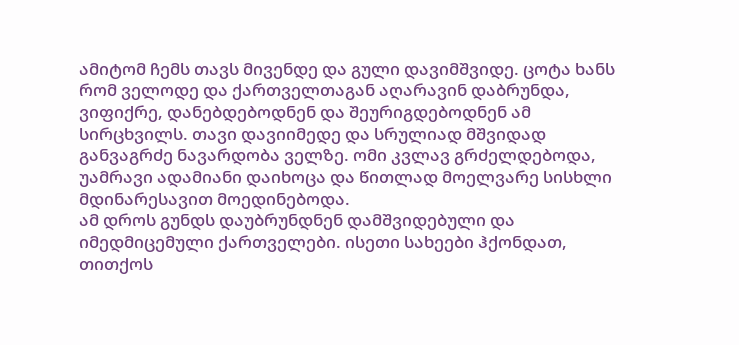ამიტომ ჩემს თავს მივენდე და გული დავიმშვიდე. ცოტა ხანს რომ ველოდე და ქართველთაგან აღარავინ დაბრუნდა, ვიფიქრე, დანებდებოდნენ და შეურიგდებოდნენ ამ სირცხვილს. თავი დავიიმედე და სრულიად მშვიდად განვაგრძე ნავარდობა ველზე. ომი კვლავ გრძელდებოდა, უამრავი ადამიანი დაიხოცა და წითლად მოელვარე სისხლი მდინარესავით მოედინებოდა.
ამ დროს გუნდს დაუბრუნდნენ დამშვიდებული და იმედმიცემული ქართველები. ისეთი სახეები ჰქონდათ, თითქოს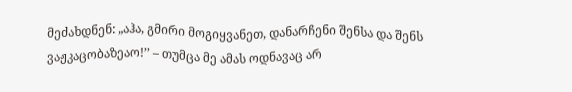მეძახდნენ: „აჰა, გმირი მოგიყვანეთ, დანარჩენი შენსა და შენს ვაჟკაცობაზეაო!’’ – თუმცა მე ამას ოდნავაც არ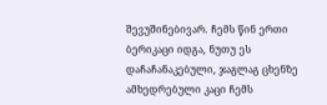შევუშინებივარ. ჩემს წინ ერთი ბერიკაცი იდგა, ნუთუ ეს დაჩაჩანაკებული, ჯაგლაგ ცხენზე ამხედრებული კაცი ჩემს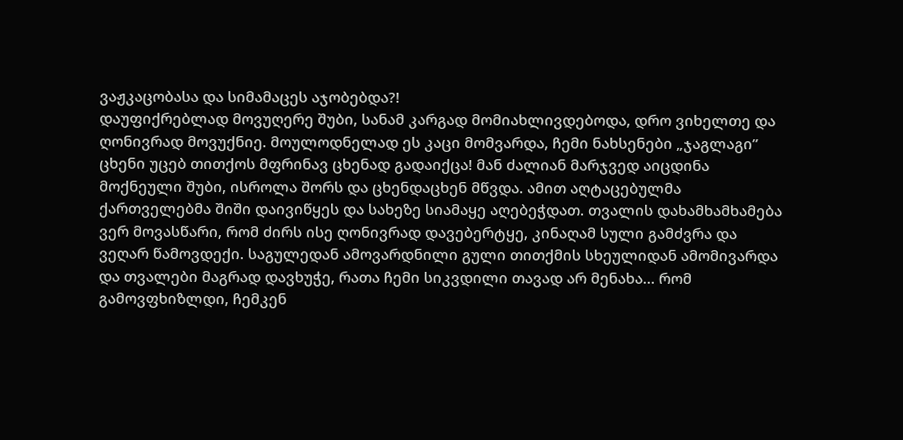ვაჟკაცობასა და სიმამაცეს აჯობებდა?!
დაუფიქრებლად მოვუღერე შუბი, სანამ კარგად მომიახლივდებოდა, დრო ვიხელთე და ღონივრად მოვუქნიე. მოულოდნელად ეს კაცი მომვარდა, ჩემი ნახსენები „ჯაგლაგი’’ ცხენი უცებ თითქოს მფრინავ ცხენად გადაიქცა! მან ძალიან მარჯვედ აიცდინა მოქნეული შუბი, ისროლა შორს და ცხენდაცხენ მწვდა. ამით აღტაცებულმა ქართველებმა შიში დაივიწყეს და სახეზე სიამაყე აღებეჭდათ. თვალის დახამხამხამება ვერ მოვასწარი, რომ ძირს ისე ღონივრად დავებერტყე, კინაღამ სული გამძვრა და ვეღარ წამოვდექი. საგულედან ამოვარდნილი გული თითქმის სხეულიდან ამომივარდა და თვალები მაგრად დავხუჭე, რათა ჩემი სიკვდილი თავად არ მენახა… რომ გამოვფხიზლდი, ჩემკენ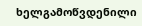ხელგამოწვდენილი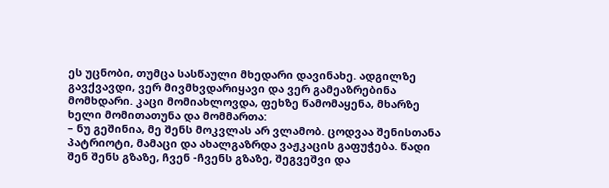ეს უცნობი, თუმცა სასწაული მხედარი დავინახე. ადგილზე გავქვავდი, ვერ მივმხვდარიყავი და ვერ გამეაზრებინა მომხდარი. კაცი მომიახლოვდა, ფეხზე წამომაყენა, მხარზე ხელი მომითათუნა და მომმართა:
– ნუ გეშინია, მე შენს მოკვლას არ ვლამობ. ცოდვაა შენისთანა პატრიოტი, მამაცი და ახალგაზრდა ვაჟკაცის გაფუჭება. წადი შენ შენს გზაზე, ჩვენ -ჩვენს გზაზე, შეგვეშვი და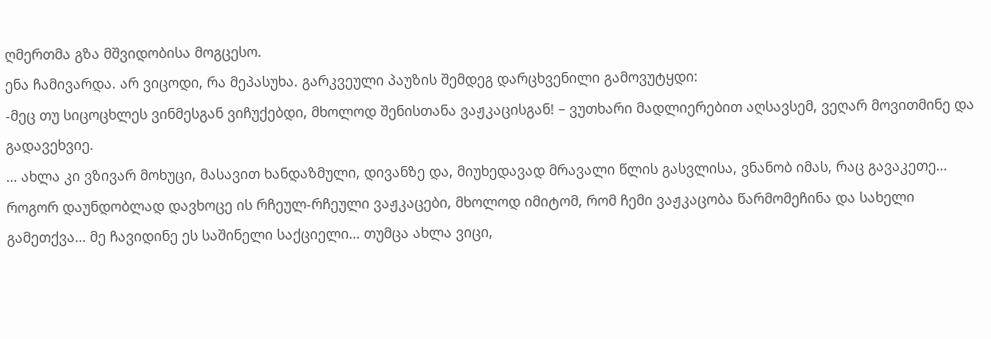ღმერთმა გზა მშვიდობისა მოგცესო.
ენა ჩამივარდა. არ ვიცოდი, რა მეპასუხა. გარკვეული პაუზის შემდეგ დარცხვენილი გამოვუტყდი:
-მეც თუ სიცოცხლეს ვინმესგან ვიჩუქებდი, მხოლოდ შენისთანა ვაჟკაცისგან! – ვუთხარი მადლიერებით აღსავსემ, ვეღარ მოვითმინე და გადავეხვიე.
… ახლა კი ვზივარ მოხუცი, მასავით ხანდაზმული, დივანზე და, მიუხედავად მრავალი წლის გასვლისა, ვნანობ იმას, რაც გავაკეთე… როგორ დაუნდობლად დავხოცე ის რჩეულ-რჩეული ვაჟკაცები, მხოლოდ იმიტომ, რომ ჩემი ვაჟკაცობა წარმომეჩინა და სახელი გამეთქვა… მე ჩავიდინე ეს საშინელი საქციელი… თუმცა ახლა ვიცი,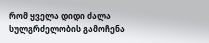რომ ყველა დიდი ძალა სულგრძელობის გამოჩენა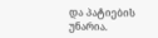და პატიების უნარია.